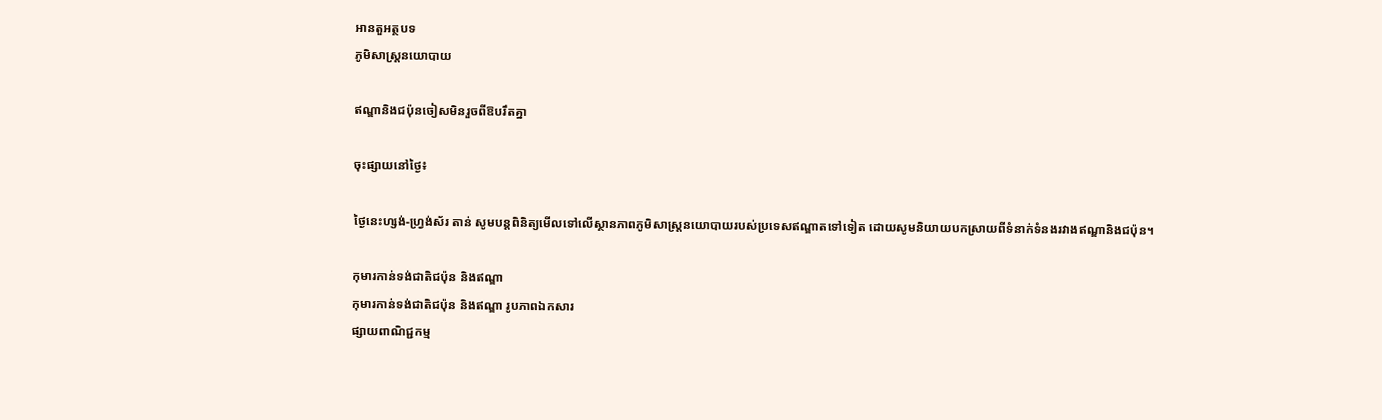អានតួអត្ថបទ
ភូមិសាស្រ្តនយោបាយ

ឥណ្ឌានិងជប៉ុនចៀសមិនរួចពីឱបរឹតគ្នា

ចុះផ្សាយនៅថ្ងៃ៖

ថ្ងៃនេះហ្សង់-ហ្វ្រង់ស័រ តាន់ សូមបន្តពិនិត្យមើលទៅលើស្ថានភាពភូមិសាស្រ្តនយោបាយរបស់ប្រទេសឥណ្ឌាតទៅទៀត ដោយសូមនិយាយបកស្រាយពីទំនាក់ទំនងរវាងឥណ្ឌានិងជប៉ុន។

កុមារកាន់ទង់ជាតិជប៉ុន និងឥណ្ឌា
កុមារកាន់ទង់ជាតិជប៉ុន និងឥណ្ឌា រូបភាពឯកសារ
ផ្សាយពាណិជ្ជកម្ម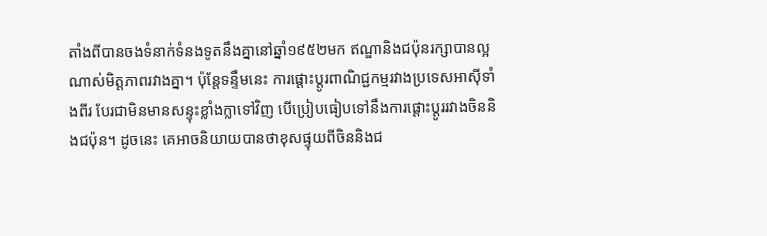តាំងពីបានចងទំនាក់ទំនងទូតនឹងគ្នានៅឆ្នាំ១៩៥២មក ឥណ្ឌានិងជប៉ុនរក្សាបានល្អណាស់មិត្តភាពរវាងគ្នា។ ប៉ុន្តែទន្ទឹមនេះ ការផ្តោះប្តូរពាណិជ្ជកម្មរវាងប្រទេសអាស៊ីទាំងពីរ បែរជាមិនមានសន្ទុះខ្លាំងក្លាទៅវិញ បើប្រៀបធៀបទៅនឹងការផ្តោះប្តូររវាងចិននិងជប៉ុន។ ដូចនេះ គេអាចនិយាយបានថាខុសផ្ទុយពីចិននិងជ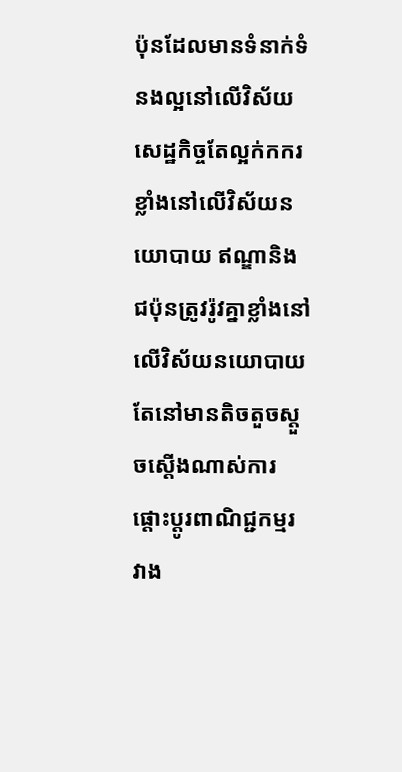ប៉ុនដែលមានទំនាក់ទំនងល្អនៅលើវិស័យសេដ្ឋកិច្ចតែល្អក់កករខ្លាំងនៅលើវិស័យនយោបាយ ឥណ្ឌានិងជប៉ុនត្រូវរ៉ូវគ្នាខ្លាំងនៅលើវិស័យនយោបាយ តែនៅមានតិចតួចស្តួចស្តើងណាស់ការផ្តោះប្តូរពាណិជ្ជកម្មរវាង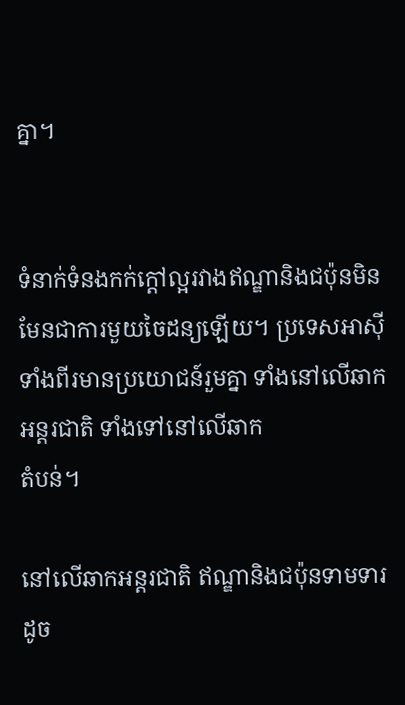គ្នា។


ទំនាក់ទំនងកក់ក្តៅល្អរវាងឥណ្ឌានិងជប៉ុនមិនមែនជាការមួយចៃដន្យឡើយ។ ប្រទេសអាស៊ីទាំងពីរមានប្រយោជន៍រួមគ្នា ទាំងនៅលើឆាកអន្តរជាតិ ទាំងទៅនៅលើឆាក
តំបន់។

នៅលើឆាកអន្តរជាតិ ឥណ្ឌានិងជប៉ុនទាមទារដូច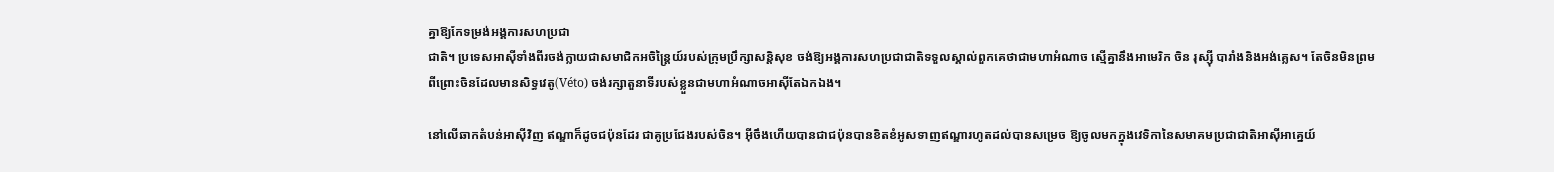គ្នាឱ្យកែទម្រង់អង្គការសហប្រជា
ជាតិ។ ប្រទេសអាស៊ីទាំងពីរចង់ក្លាយជាសមាជិកអចិន្ត្រៃយ៍របស់ក្រុមប្រឹក្សាសន្តិសុខ ចង់ឱ្យអង្គការសហប្រជាជាតិទទួលស្គាល់ពួកគេថាជាមហាអំណាច ស្មើគ្នានឹងអាមេរិក ចិន រុស្ស៊ី បារាំងនិងអង់គ្លេស។ តែចិនមិនព្រម ពីព្រោះចិនដែលមានសិទ្ធវេតូ(Véto) ចង់រក្សាតួនាទីរបស់ខ្លួនជាមហាអំណាចអាស៊ីតែឯកឯង។

នៅលើឆាកតំបន់អាស៊ីវិញ ឥណ្ឌាក៏ដូចជប៉ុនដែរ ជាគូប្រជែងរបស់ចិន។ អ៊ីចឹងហើយបានជាជប៉ុនបានខិតខំអូសទាញឥណ្ឌារហូតដល់បានសម្រេច ឱ្យចូលមកក្នុងវេទិកានៃសមាគមប្រជាជាតិអាស៊ីអាគ្នេយ៍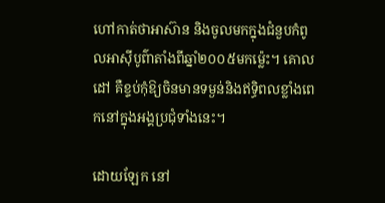ហៅកាត់ថាអាស៊ាន និងចូលមកក្នុងជំនួបកំពូលអាស៊ីបូព៌ាតាំងពីឆ្នាំ២០០៥មកម្ល៉េះ។ គោលដៅ គឺខ្ទប់កុំឱ្យចិនមានទម្ងន់និងឥទ្ធិពលខ្លាំងពេកនៅក្នុងអង្គប្រជុំទាំងនេះ។

ដោយឡែក នៅ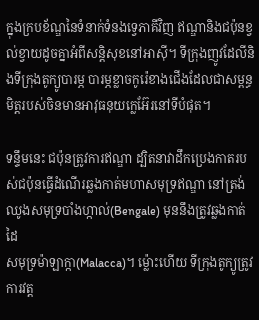ក្នុងក្របខ័ណ្ឌនៃទំនាក់ទំនងទ្វេភាគីវិញ ឥណ្ឌានិងជប៉ុនខ្វល់ខ្វាយដូចគ្នាអំពីសន្តិសុខនៅអាស៊ី។ ទីក្រុងញូវដែលីនិងទីក្រុងតូក្យូបារម្ភ បារម្ភខ្លាចកូរ៉េខាងជើងដែលជាសម្ពន្ធមិត្តរបស់ចិនមានអាវុធនុយក្លេអ៊ែរនៅទីបំផុត។

ទន្ទឹមនេះ ជប៉ុនត្រូវការឥណ្ឌា ដ្បិតនាវាដឹកប្រេងកាតរបស់ជប៉ុនធ្វើដំណើរឆ្លងកាត់មហាសមុទ្រឥណ្ឌា នៅត្រង់ឈូងសមុទ្របាំងហ្កាល់(Bengale) មុននឹងត្រូវឆ្លងកាត់ដៃ
សមុទ្រម៉ាឡាក្កា(Malacca)។ ម្ល៉ោះហើយ ទីក្រុងតូក្យូត្រូវការវត្ត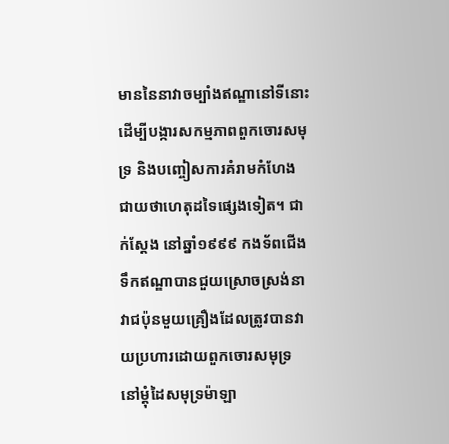មាននៃនាវាចម្បាំងឥណ្ឌានៅទីនោះ ដើម្បីបង្ការសកម្មភាពពួកចោរសមុទ្រ និងបញ្ចៀសការគំរាមកំហែង
ជាយថាហេតុដទៃផ្សេងទៀត។ ជាក់ស្តែង នៅឆ្នាំ១៩៩៩ កងទ័ពជើងទឹកឥណ្ឌាបានជួយស្រោចស្រង់នាវាជប៉ុនមួយគ្រឿងដែលត្រូវបានវាយប្រហារដោយពួកចោរសមុទ្រ នៅម្តុំដៃសមុទ្រម៉ាឡា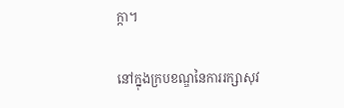ក្កា។

នៅក្នុងក្របខណ្ឌនៃការរក្សាសុវ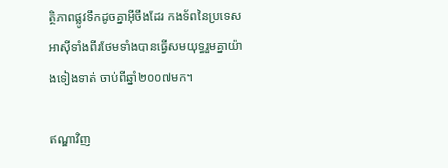ត្ថិភាពផ្លូវទឹកដូចគ្នាអ៊ីចឹងដែរ កងទ័ពនៃប្រទេសអាស៊ីទាំងពីរថែមទាំងបានធ្វើសមយុទ្ធរួមគ្នាយ៉ាងទៀងទាត់ ចាប់ពីឆ្នាំ២០០៧មក។

ឥណ្ឌាវិញ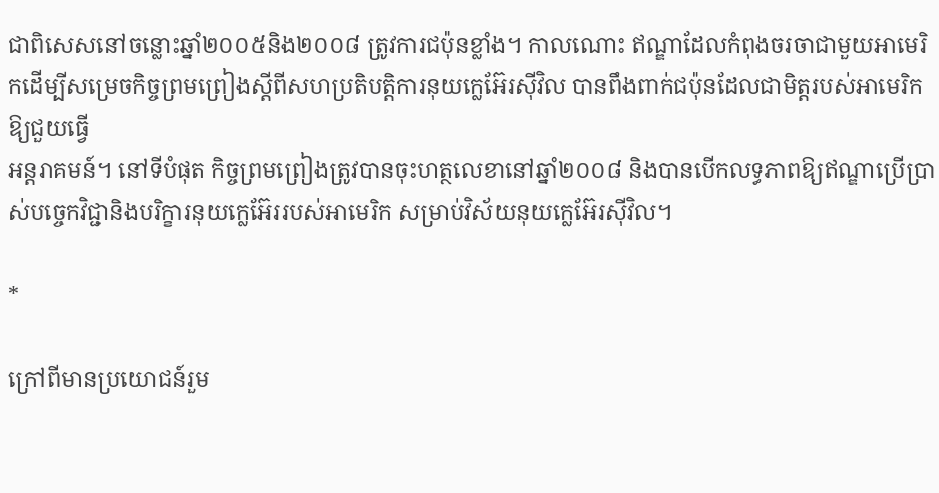ជាពិសេសនៅចន្លោះឆ្នាំ២០០៥និង២០០៨ ត្រូវការជប៉ុនខ្លាំង។ កាលណោះ ឥណ្ឌាដែលកំពុងចរចាជាមួយអាមេរិកដើម្បីសម្រេចកិច្ចព្រមព្រៀងស្តីពីសហប្រតិបត្តិការនុយក្លេអ៊ែរស៊ីវិល បានពឹងពាក់ជប៉ុនដែលជាមិត្តរបស់អាមេរិកឱ្យជួយធ្វើ
អន្តរាគមន៍។ នៅទីបំផុត កិច្ចព្រមព្រៀងត្រូវបានចុះហត្ថលេខានៅឆ្នាំ២០០៨ និងបានបើកលទ្ធភាពឱ្យឥណ្ឌាប្រើប្រាស់បច្ចេកវិជ្ជានិងបរិក្ខារនុយក្លេអ៊ែររបស់អាមេរិក សម្រាប់វិស័យនុយក្លេអ៊ែរស៊ីវិល។

*

ក្រៅពីមានប្រយោជន៍រួម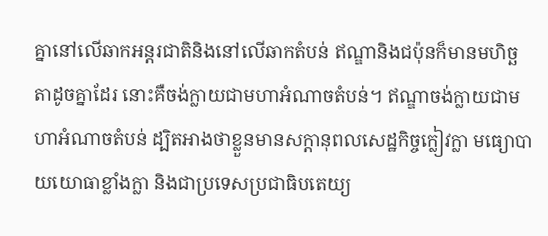គ្នានៅលើឆាកអន្តរជាតិនិងនៅលើឆាកតំបន់ ឥណ្ឌានិងជប៉ុនក៏មានមហិច្ឆតាដូចគ្នាដែរ នោះគឺចង់ក្លាយជាមហាអំណាចតំបន់។ ឥណ្ឌាចង់ក្លាយជាមហាអំណាចតំបន់ ដ្បិតអាងថាខ្លួនមានសក្តានុពលសេដ្ឋកិច្ចក្លៀវក្លា មធ្យោបាយយោធាខ្លាំងក្លា និងជាប្រទេសប្រជាធិបតេយ្យ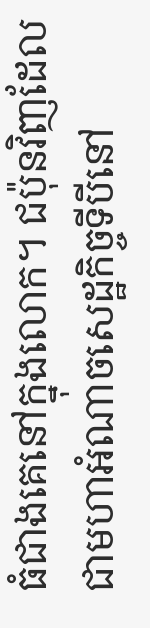ធំជាងគេនៅក្នុងលោក។ ជប៉ុនវិញដែលជាមហាអំណាចសេដ្ឋកិច្ចទីបីនៅ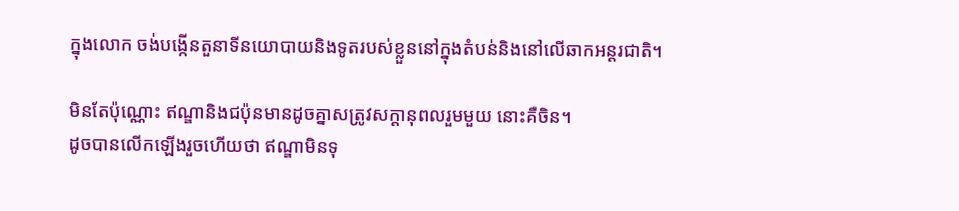ក្នុងលោក ចង់បង្កើនតួនាទីនយោបាយនិងទូតរបស់ខ្លួននៅក្នុងតំបន់និងនៅលើឆាកអន្តរជាតិ។

មិនតែប៉ុណ្ណោះ ឥណ្ឌានិងជប៉ុនមានដូចគ្នាសត្រូវសក្តានុពលរួមមួយ នោះគឺចិន។
ដូចបានលើកឡើងរួចហើយថា ឥណ្ឌាមិនទុ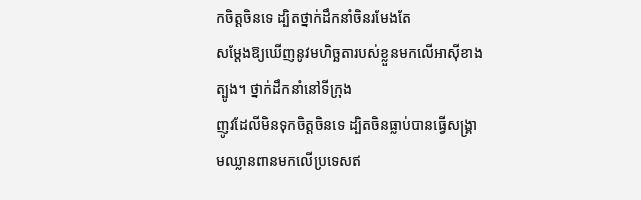កចិត្តចិនទេ ដ្បិតថ្នាក់ដឹកនាំចិនរមែងតែ
សម្តែងឱ្យឃើញនូវមហិច្ឆតារបស់ខ្លួនមកលើអាស៊ីខាងត្បូង។ ថ្នាក់ដឹកនាំនៅទីក្រុង
ញូវដែលីមិនទុកចិត្តចិនទេ ដ្បិតចិនធ្លាប់បានធ្វើសង្គ្រាមឈ្លានពានមកលើប្រទេសឥ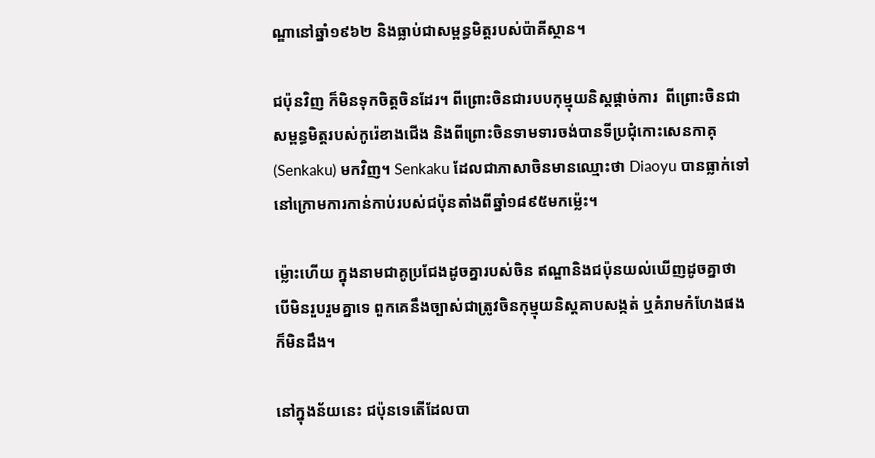ណ្ឌានៅឆ្នាំ១៩៦២ និងធ្លាប់ជាសម្ពន្ធមិត្តរបស់ប៉ាគីស្ថាន។

ជប៉ុនវិញ ក៏មិនទុកចិត្តចិនដែរ។ ពីព្រោះចិនជារបបកុម្មុយនិស្តផ្តាច់ការ  ពីព្រោះចិនជាសម្ពន្ធមិត្តរបស់កូរ៉េខាងជើង និងពីព្រោះចិនទាមទារចង់បានទីប្រជុំកោះសេនកាគុ(Senkaku) មកវិញ។ Senkaku ដែលជាភាសាចិនមានឈ្មោះថា Diaoyu បានធ្លាក់ទៅនៅក្រោមការកាន់កាប់របស់ជប៉ុនតាំងពីឆ្នាំ១៨៩៥មកម្ល៉េះ។

ម្ល៉ោះហើយ ក្នុងនាមជាគូប្រជែងដូចគ្នារបស់ចិន ឥណ្ឌានិងជប៉ុនយល់ឃើញដូចគ្នាថា បើមិនរួបរួមគ្នាទេ ពួកគេនឹងច្បាស់ជាត្រូវចិនកុម្មុយនិស្តគាបសង្កត់ ឬគំរាមកំហែងផងក៏មិនដឹង។

នៅក្នុងន័យនេះ ជប៉ុនទេតើដែលបា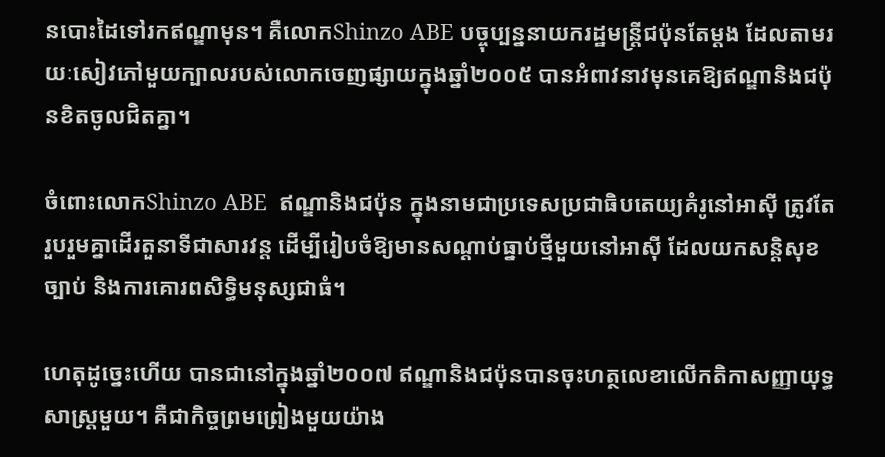នបោះដៃទៅរកឥណ្ឌាមុន។ គឺលោកShinzo ABE បច្ចុប្បន្ននាយករដ្ឋមន្ត្រីជប៉ុនតែម្តង ដែលតាមរយៈសៀវភៅមួយក្បាលរបស់លោកចេញផ្សាយក្នុងឆ្នាំ២០០៥ បានអំពាវនាវមុនគេឱ្យឥណ្ឌានិងជប៉ុនខិតចូលជិតគ្នា។

ចំពោះលោកShinzo ABE  ឥណ្ឌានិងជប៉ុន ក្នុងនាមជាប្រទេសប្រជាធិបតេយ្យគំរូនៅអាស៊ី ត្រូវតែរួបរួមគ្នាដើរតួនាទីជាសារវន្ត ដើម្បីរៀបចំឱ្យមានសណ្តាប់ធ្នាប់ថ្មីមួយនៅអាស៊ី ដែលយកសន្តិសុខ ច្បាប់ និងការគោរពសិទ្ធិមនុស្សជាធំ។

ហេតុដូច្នេះហើយ បានជានៅក្នុងឆ្នាំ២០០៧ ឥណ្ឌានិងជប៉ុនបានចុះហត្ថលេខាលើកតិកាសញ្ញាយុទ្ធសាស្រ្តមួយ។ គឺជាកិច្ចព្រមព្រៀងមួយយ៉ាង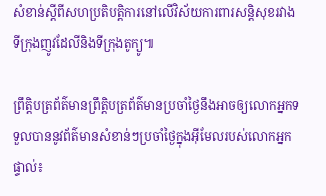សំខាន់ស្តីពីសហប្រតិបត្តិការនៅលើវិស័យការពារសន្តិសុខរវាងទីក្រុងញូវដែលីនិងទីក្រុងតូក្យូ៕

ព្រឹត្តិបត្រព័ត៌មានព្រឹត្តិបត្រព័ត៌មានប្រចាំថ្ងៃនឹងអាចឲ្យលោកអ្នកទទួលបាននូវព័ត៌មានសំខាន់ៗប្រចាំថ្ងៃក្នុងអ៊ីមែលរបស់លោកអ្នកផ្ទាល់៖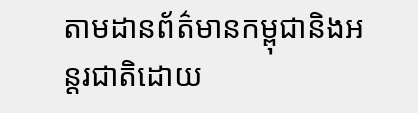តាមដានព័ត៌មានកម្ពុជានិងអន្តរជាតិដោយ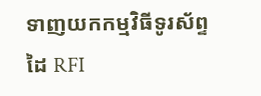ទាញយកកម្មវិធីទូរស័ព្ទដៃ RFI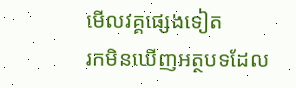មើលវគ្គផ្សេងទៀត
រកមិនឃើញអត្ថបទដែល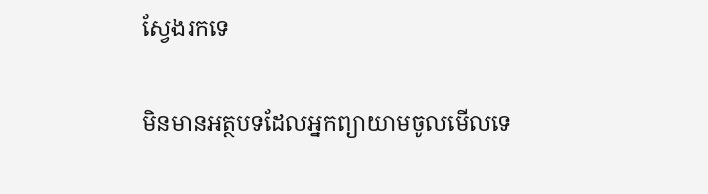ស្វែងរកទេ

មិនមានអត្ថបទដែលអ្នកព្យាយាមចូលមើលទេ